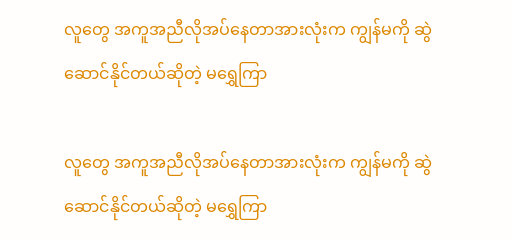လူတွေ အကူအညီလိုအပ်နေတာအားလုံးက ကျွန်မကို ဆွဲဆောင်နိုင်တယ်ဆိုတဲ့ မရွှေကြာ

လူတွေ အကူအညီလိုအပ်နေတာအားလုံးက ကျွန်မကို ဆွဲဆောင်နိုင်တယ်ဆိုတဲ့ မရွှေကြာ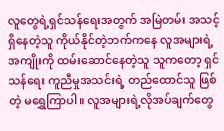လူတွေရဲ့ရှင်သန်ရေးအတွက် အမြဲတမ်း အသင့်ရှိနေတဲ့သူ ကိုယ်နိုင်တဲ့ဘက်ကနေ လူအများရဲ့အကျိုးကို ထမ်းဆောင်နေတဲ့သူ သူကတော့ ရှင်သန်ရေး ကူညီမှုအသင်းရဲ့ တည်ထောင်သူ ဖြစ်တဲ့ မရွှေကြာပါ။ လူအများရဲ့လိုအပ်ချက်တွေ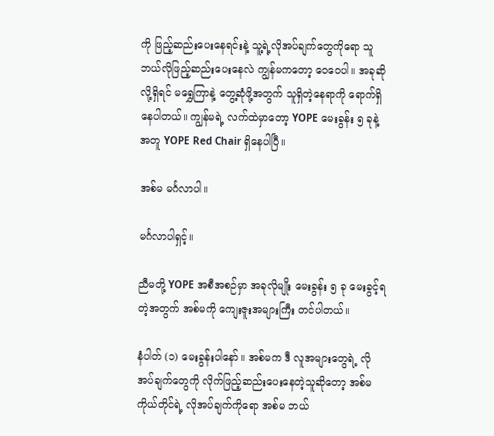ကို ဖြည့်ဆည်းပေးနေရင်းနဲ့ သူ့ရဲ့လိုအပ်ချက်တွေကိုရော သူ ဘယ်လိုဖြည့်ဆည်းပေးနေလဲ ကျွန်မကတော့ ဝေဝေပါ။ အခုဆိုလို့ရှိရင် မရွှေကြာနဲ့ တွေ့ဆုံဖို့အတွက် သူရှိတဲ့နေရာကို ရောက်ရှိနေပါတယ်။ ကျွန်မရဲ့ လက်ထဲမှာတော့ YOPE မေးခွန်း ၅ ခုနဲ့အတူ YOPE Red Chair ရှိနေပါပြီ။

အစ်မ မင်္ဂလာပါ။

မင်္ဂလာပါရှင့်။

ညီမတို့ YOPE အစီအစဉ်မှာ အခုလိုမျိုး မေးခွန်း ၅ ခု မေးခွင့်ရတဲ့အတွက် အစ်မကို ကျေးဇူးအများကြီး တင်ပါတယ်။

နံပါတ် (၁) မေးခွန်းပါနော်။ အစ်မက ဒီ လူအများတွေရဲ့ လိုအပ်ချက်တွေကို လိုက်ဖြည့်ဆည်းပေးနေတဲ့သူဆိုတော့ အစ်မကိုယ်တိုင်ရဲ့ လိုအပ်ချက်ကိုရော အစ်မ ဘယ်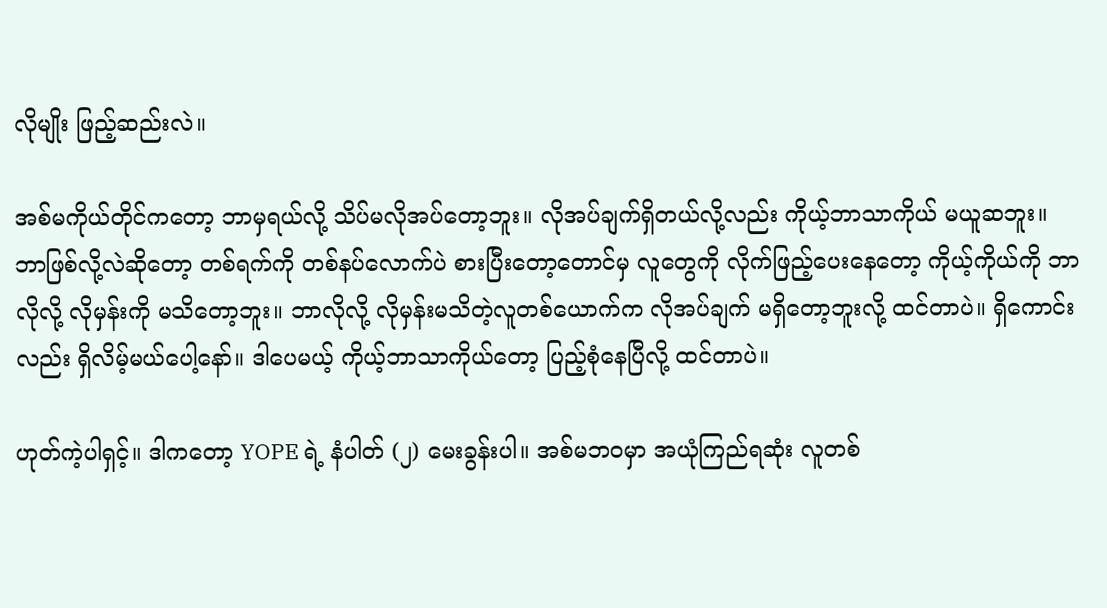လိုမျိုး ဖြည့်ဆည်းလဲ။

အစ်မကိုယ်တိုင်ကတော့ ဘာမှရယ်လို့ သိပ်မလိုအပ်တော့ဘူး။ လိုအပ်ချက်ရှိတယ်လို့လည်း ကိုယ့်ဘာသာကိုယ် မယူဆဘူး။ ဘာဖြစ်လို့လဲဆိုတော့ တစ်ရက်ကို တစ်နပ်လောက်ပဲ စားပြီးတော့တောင်မှ လူတွေကို လိုက်ဖြည့်ပေးနေတော့ ကိုယ့်ကိုယ်ကို ဘာလိုလို့ လိုမှန်းကို မသိတော့ဘူး။ ဘာလိုလို့ လိုမှန်းမသိတဲ့လူတစ်ယောက်က လိုအပ်ချက် မရှိတော့ဘူးလို့ ထင်တာပဲ။ ရှိကောင်းလည်း ရှိလိမ့်မယ်ပေါ့နော်။ ဒါပေမယ့် ကိုယ့်ဘာသာကိုယ်တော့ ပြည့်စုံနေပြီလို့ ထင်တာပဲ။

ဟုတ်ကဲ့ပါရှင့်။ ဒါကတော့ YOPE ရဲ့ နံပါတ် (၂) မေးခွန်းပါ။ အစ်မဘဝမှာ အယုံကြည်ရဆုံး လူတစ်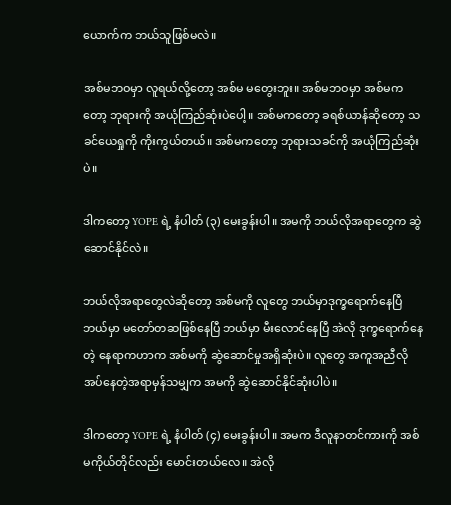ယောက်က ဘယ်သူဖြစ်မလဲ။

အစ်မဘဝမှာ လူရယ်လို့တော့ အစ်မ မတွေးဘူး။ အစ်မဘဝမှာ အစ်မကတော့ ဘုရားကို အယုံကြည်ဆုံးပဲပေါ့။ အစ်မကတော့ ခရစ်ယာန်ဆိုတော့ သခင်ယေရှုကို ကိုးကွယ်တယ်။ အစ်မကတော့ ဘုရားသခင်ကို အယုံကြည်ဆုံးပဲ။

ဒါကတော့ YOPE ရဲ့ နံပါတ် (၃) မေးခွန်းပါ။ အမကို ဘယ်လိုအရာတွေက ဆွဲဆောင်နိုင်လဲ။

ဘယ်လိုအရာတွေလဲဆိုတော့ အစ်မကို လူတွေ ဘယ်မှာဒုက္ခရောက်နေပြီ ဘယ်မှာ မတော်တဆဖြစ်နေပြီ ဘယ်မှာ မီးလောင်နေပြီ အဲလို ဒုက္ခရောက်နေတဲ့ နေရာကဟာက အစ်မကို ဆွဲဆောင်မှုအရှိဆုံးပဲ။ လူတွေ အကူအညီလိုအပ်နေတဲ့အရာမှန်သမျှက အမကို ဆွဲဆောင်နိုင်ဆုံးပါပဲ။

ဒါကတော့ YOPE ရဲ့ နံပါတ် (၄) မေးခွန်းပါ။ အမက ဒီလူနာတင်ကားကို အစ်မကိုယ်တိုင်လည်း မောင်းတယ်လေ။ အဲလို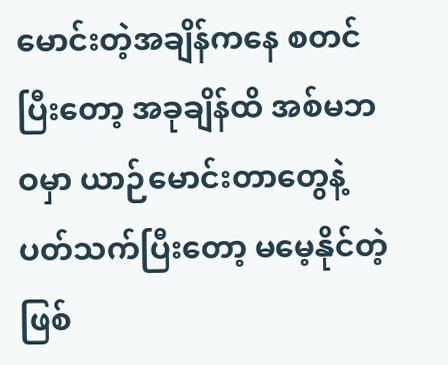မောင်းတဲ့အချိန်ကနေ စတင်ပြီးတော့ အခုချိန်ထိ အစ်မဘဝမှာ ယာဉ်မောင်းတာတွေနဲ့ ပတ်သက်ပြီးတော့ မမေ့နိုင်တဲ့ ဖြစ်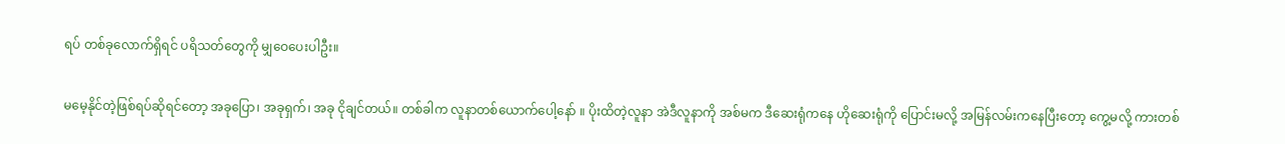ရပ် တစ်ခုလောက်ရှိရင် ပရိသတ်တွေကို မျှဝေပေးပါဦး။

မမေ့နိုင်တဲ့ဖြစ်ရပ်ဆိုရင်တော့ အခုပြော၊ အခုရှက်၊ အခု ငိုချင်တယ်။ တစ်ခါက လူနာတစ်ယောက်ပေါ့နော် ။ ပိုးထိတဲ့လူနာ အဲဒီလူနာကို အစ်မက ဒီဆေးရုံကနေ ဟိုဆေးရုံကို ပြောင်းမလို့ အမြန်လမ်းကနေပြီးတော့ ကွေ့မလို့ ကားတစ်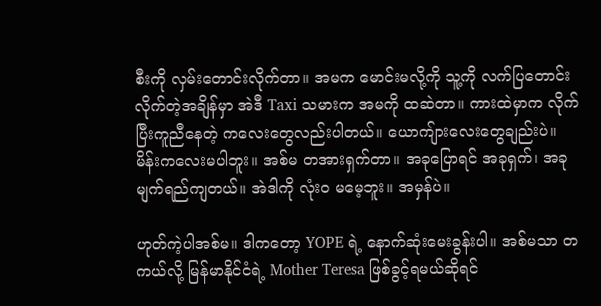စီးကို လှမ်းတောင်းလိုက်တာ။ အမက မောင်းမလို့ကို သူ့ကို လက်ပြတောင်းလိုက်တဲ့အချိန်မှာ အဲဒီ Taxi သမားက အမကို ထဆဲတာ။ ကားထဲမှာက လိုက်ပြီးကူညီနေတဲ့ ကလေးတွေလည်းပါတယ်။ ယောကျ်ားလေးတွေချည်းပဲ။ မိန်းကလေးမပါဘူး။ အစ်မ တအားရှက်တာ။ အခုပြောရင် အခုရှက်၊ အခု မျက်ရည်ကျတယ်။ အဲဒါကို လုံးဝ မမေ့ဘူး။ အမှန်ပဲ။

ဟုတ်ကဲ့ပါအစ်မ။ ဒါကတော့ YOPE ရဲ့ နောက်ဆုံးမေးခွန်းပါ။ အစ်မသာ တကယ်လို့ မြန်မာနိုင်ငံရဲ့ Mother Teresa ဖြစ်ခွင့်ရမယ်ဆိုရင်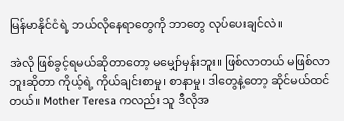မြန်မာနိုင်ငံရဲ့ ဘယ်လိုနေရာတွေကို ဘာတွေ လုပ်ပေးချင်လဲ။

အဲလို ဖြစ်ခွင့်ရမယ်ဆိုတာတော့ မမျှော်မှန်းဘူး။ ဖြစ်လာတယ် မဖြစ်လာဘူးဆိုတာ ကိုယ့်ရဲ့ ကိုယ်ချင်းစာမှု၊ စာနာမှု၊ ဒါတွေနဲ့တော့ ဆိုင်မယ်ထင်တယ်။ Mother Teresa ကလည်း သူ ဒီလိုအ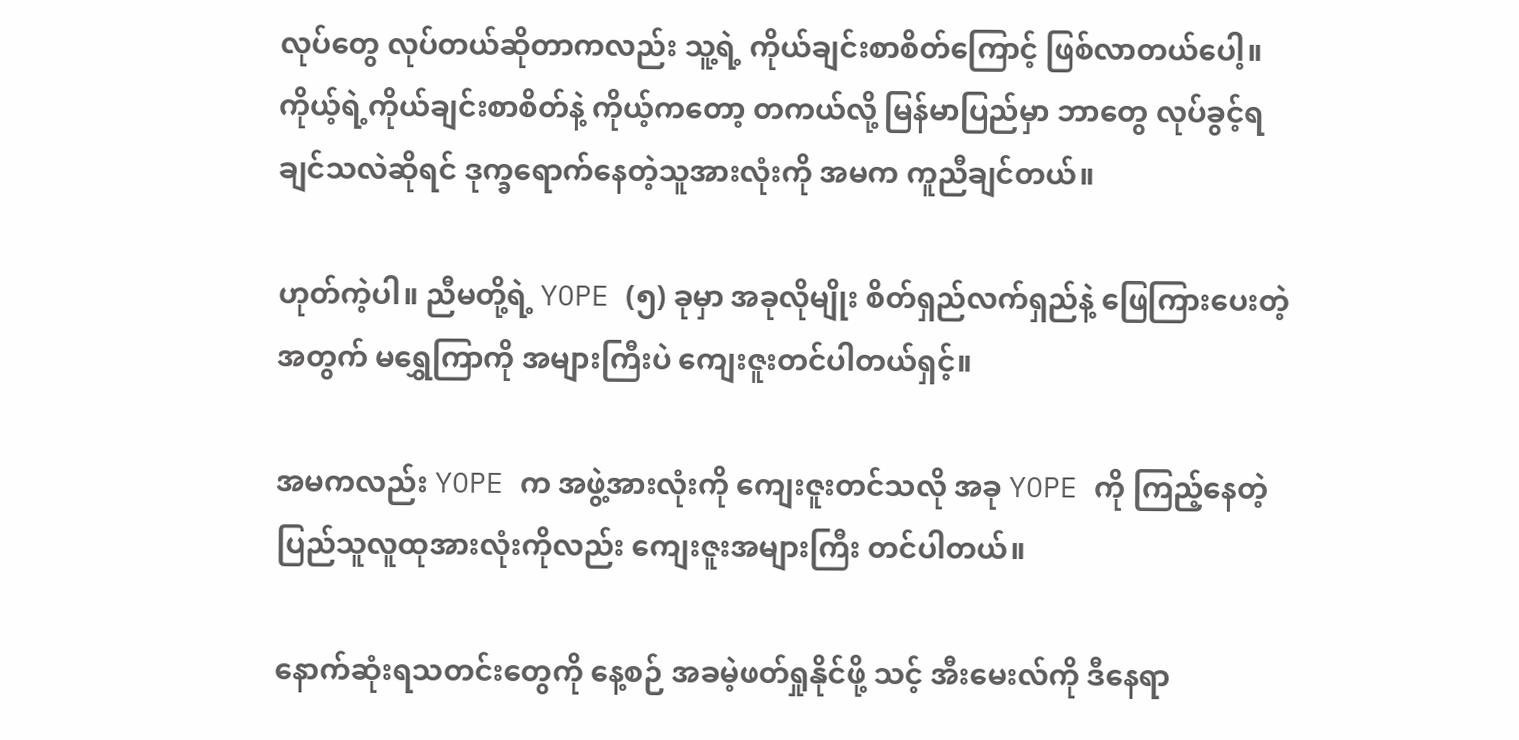လုပ်တွေ လုပ်တယ်ဆိုတာကလည်း သူ့ရဲ့ ကိုယ်ချင်းစာစိတ်ကြောင့် ဖြစ်လာတယ်ပေါ့။ ကိုယ့်ရဲ့ကိုယ်ချင်းစာစိတ်နဲ့ ကိုယ့်ကတော့ တကယ်လို့ မြန်မာပြည်မှာ ဘာတွေ လုပ်ခွင့်ရချင်သလဲဆိုရင် ဒုက္ခရောက်နေတဲ့သူအားလုံးကို အမက ကူညီချင်တယ်။

ဟုတ်ကဲ့ပါ။ ညီမတို့ရဲ့ YOPE (၅) ခုမှာ အခုလိုမျိုး စိတ်ရှည်လက်ရှည်နဲ့ ဖြေကြားပေးတဲ့အတွက် မရွှေကြာကို အများကြီးပဲ ကျေးဇူးတင်ပါတယ်ရှင့်။

အမကလည်း YOPE က အဖွဲ့အားလုံးကို ကျေးဇူးတင်သလို အခု YOPE ကို ကြည့်နေတဲ့ ပြည်သူလူထုအားလုံးကိုလည်း ကျေးဇူးအများကြီး တင်ပါတယ်။

နောက်ဆုံးရသတင်းတွေကို နေ့စဉ် အခမဲ့ဖတ်ရှုနိုင်ဖို့ သင့် အီးမေးလ်ကို ဒီနေရာ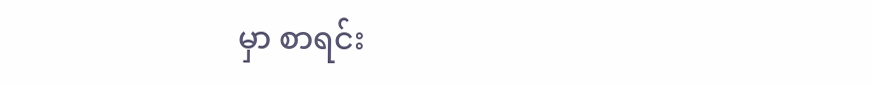မှာ စာရင်း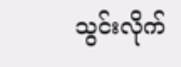သွင်းလိုက်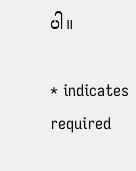ပါ။

* indicates required